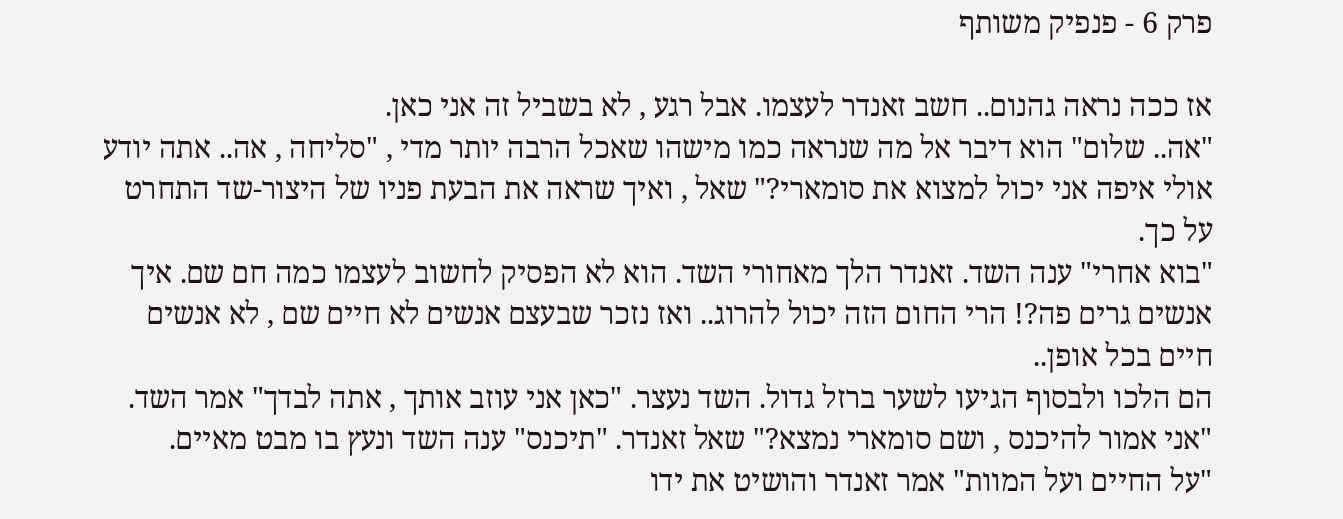פרק 6 - פנפיק משותף

אז ככה נראה גהנום.. חשב זאנדר לעצמו. אבל רגע , לא בשביל זה אני כאן.
"אה.. שלום" הוא דיבר אל מה שנראה כמו מישהו שאכל הרבה יותר מדי , "סליחה , אה.. אתה יודע אולי איפה אני יכול למצוא את סומארי?" שאל , ואיך שראה את הבעת פניו של היצור-שד התחרט על כך.
"בוא אחרי" ענה השד. זאנדר הלך מאחורי השד. הוא לא הפסיק לחשוב לעצמו כמה חם שם. איך אנשים גרים פה?! הרי החום הזה יכול להרוג.. ואז נזכר שבעצם אנשים לא חיים שם , לא אנשים חיים בכל אופן..
הם הלכו ולבסוף הגיעו לשער ברזל גדול. השד נעצר. "כאן אני עוזב אותך , אתה לבדך" אמר השד.
"אני אמור להיכנס , ושם סומארי נמצא?" שאל זאנדר. "תיכנס" ענה השד ונעץ בו מבט מאיים.
"על החיים ועל המוות" אמר זאנדר והושיט את ידו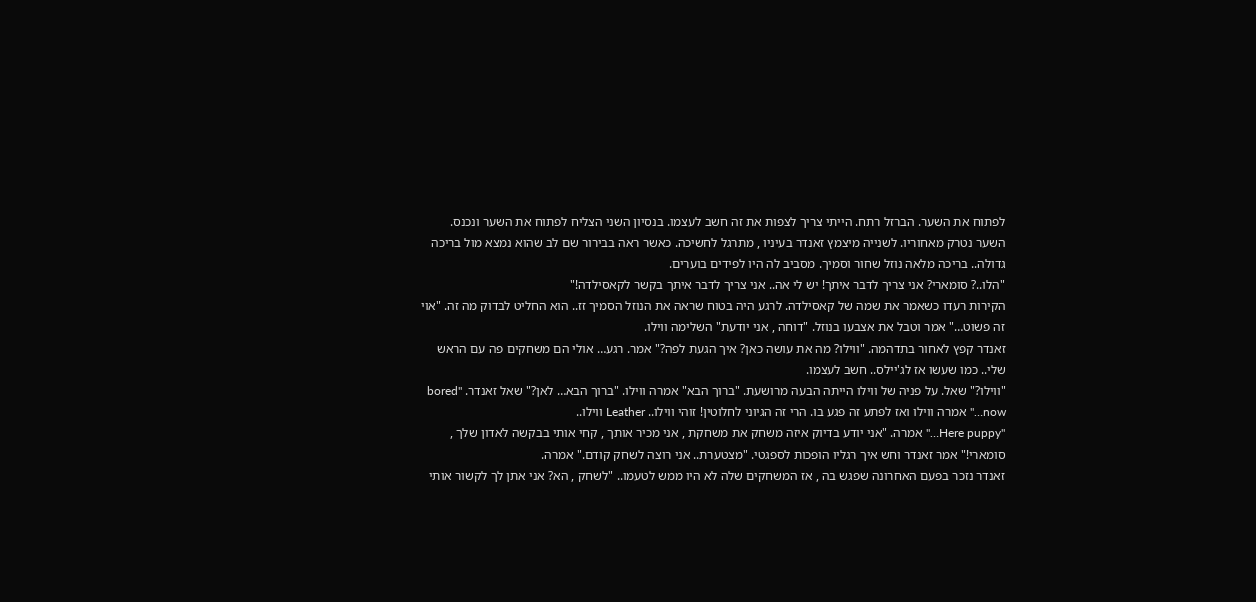לפתוח את השער. הברזל רתח. הייתי צריך לצפות את זה חשב לעצמו. בנסיון השני הצליח לפתוח את השער ונכנס.
השער נטרק מאחוריו. לשנייה מיצמץ זאנדר בעיניו , מתרגל לחשיכה. כאשר ראה בבירור שם לב שהוא נמצא מול בריכה גדולה.. בריכה מלאה נוזל שחור וסמיך. מסביב לה היו לפידים בוערים.
"הלו..? סומארי? אני צריך לדבר איתך! יש לי אה.. אני צריך לדבר איתך בקשר לקאסילדה!"
הקירות רעדו כשאמר את שמה של קאסילדה. לרגע היה בטוח שראה את הנוזל הסמיך זז.. הוא החליט לבדוק מה זה. "אוי זה פשוט…" אמר וטבל את אצבעו בנוזל. "דוחה , אני יודעת" השלימה ווילו.
זאנדר קפץ לאחור בתדהמה. "ווילו? מה את עושה כאן? איך הגעת לפה?" אמר. רגע… אולי הם משחקים פה עם הראש שלי.. כמו שעשו אז לג'יילס.. חשב לעצמו.
"ווילו?" שאל. על פניה של ווילו הייתה הבעה מרושעת. "ברוך הבא" אמרה ווילו. "ברוך הבא… לאן?" שאל זאנדר. "bored now…" אמרה ווילו ואז לפתע זה פגע בו. הרי זה הגיוני לחלוטין! זוהי ווילו.. Leather ווילו..
"Here puppy…" אמרה. "אני יודע בדיוק איזה משחק את משחקת , אני מכיר אותך , קחי אותי בבקשה לאדון שלך , סומארי!" אמר זאנדר וחש איך רגליו הופכות לספגטי. "מצטערת.. אני רוצה לשחק קודם." אמרה.
זאנדר נזכר בפעם האחרונה שפגש בה , אז המשחקים שלה לא היו ממש לטעמו.. "לשחק , הא? אני אתן לך לקשור אותי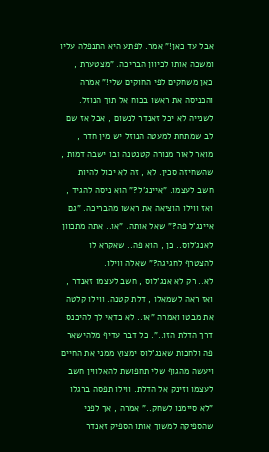אבל עד כאן!" אמר. לפתע היא התנפלה עליו ומשכה אותו לכיוון הבריכה. "מצטערת , כאן משחקים לפי החוקים שלי!" אמרה והכניסה את ראשו בכוח אל תוך הנוזל. לשנייה לא יכל זאנדר לנשום , אבל אז שם לב שמתחת למעטה הנוזל יש מין חדר , מואר לאור מנורה קטנטנה ובו ישבה דמות , שהשחיזה סכין. לא , זה לא יכול להיות חשב לעצמו. "איינג'ל?" הוא ניסה להגיד , ואז ווילו הוציאה את ראשו מהבריכה. "גם איינג'ל פה?" שאל אותה. "או.. אתה מתכוון לאנג'לוס.. כן , הוא פה.. שאקרא לו להצטרף לחגיגה?" שאלה ווילו.
לא.. רק לא אנג'לוס , חשב לעצמו זאנדר , ואז ראה לשמאלו , דלת קטנה. ווילו קלטה את מבטו ואמרה "או.. לא כדאי לך להיכנס דרך הדלת הזו..". כל דבר עדיף מלהישאר פה ולחכות שאנג'לוס ימצוץ ממני את החיים ויעשה מהגוף שלי תחפושת להאלווין חשב לעצמו וזינק אל הדלת. ווילו תפסה ברגלו "לא סיימנו לשחק.." אמרה , אך לפני שהספיקה למשוך אותו הספיק זאנדר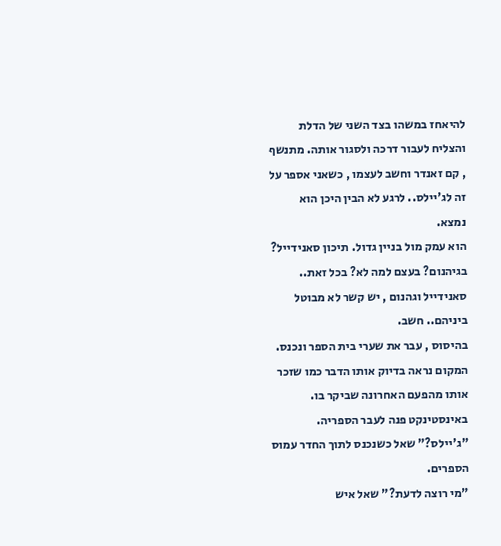להיאחז במשהו בצד השני של הדלת והצליח לעבור דרכה ולסגור אותה. מתנשף , קם זאנדר וחשב לעצמו , כשאני אספר על זה לג'יילס.. לרגע לא הבין היכן הוא נמצא.
הוא עמק מול בניין גדול. תיכון סאנידייל? בגיהנום? בעצם למה לא? בכל זאת.. סאנידייל וגהנום , יש קשר לא מבוטל ביניהם.. חשב.
בהיסוס , עבר את שערי בית הספר ונכנס. המקום נראה בדיוק אותו הדבר כמו שזכר אותו מהפעם האחרונה שביקר בו. באינסטינקט פנה לעבר הספריה. "ג'יילס?" שאל כשנכנס לתוך החדר עמוס הספרים.
"מי רוצה לדעת?" שאל איש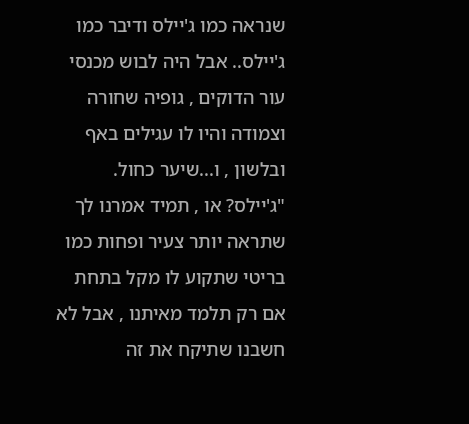שנראה כמו ג'יילס ודיבר כמו ג'יילס.. אבל היה לבוש מכנסי עור הדוקים , גופיה שחורה וצמודה והיו לו עגילים באף ובלשון , ו...שיער כחול.
"ג'יילס? או , תמיד אמרנו לך שתראה יותר צעיר ופחות כמו בריטי שתקוע לו מקל בתחת אם רק תלמד מאיתנו , אבל לא חשבנו שתיקח את זה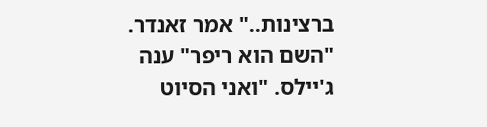ברצינות.." אמר זאנדר.
"השם הוא ריפר" ענה ג'יילס. "ואני הסיוט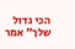הכי גדול שלך" אמר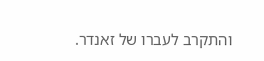והתקרב לעברו של זאנדר.